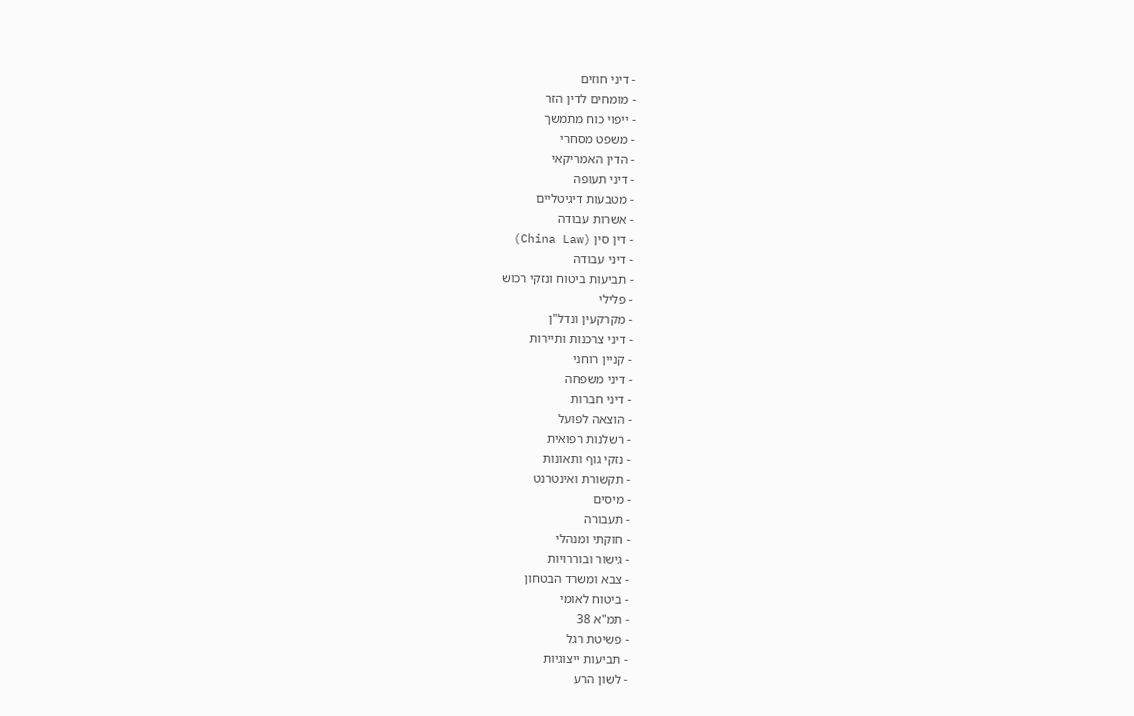- דיני חוזים
- מומחים לדין הזר
- ייפוי כוח מתמשך
- משפט מסחרי
- הדין האמריקאי
- דיני תעופה
- מטבעות דיגיטליים
- אשרות עבודה
- דין סין (China Law)
- דיני עבודה
- תביעות ביטוח ונזקי רכוש
- פלילי
- מקרקעין ונדל"ן
- דיני צרכנות ותיירות
- קניין רוחני
- דיני משפחה
- דיני חברות
- הוצאה לפועל
- רשלנות רפואית
- נזקי גוף ותאונות
- תקשורת ואינטרנט
- מיסים
- תעבורה
- חוקתי ומנהלי
- גישור ובוררויות
- צבא ומשרד הבטחון
- ביטוח לאומי
- תמ"א 38
- פשיטת רגל
- תביעות ייצוגיות
- לשון הרע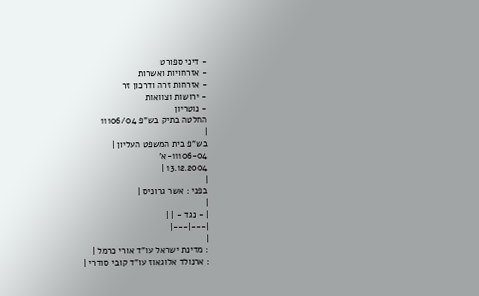- דיני ספורט
- אזרחויות ואשרות
- אזרחות זרה ודרכון זר
- ירושות וצוואות
- נוטריון
החלטה בתיק בש"פ 11106/04
|
בש"פ בית המשפט העליון |
11106-04-א'
13.12.2004 |
|
בפני : אשר גרוניס |
|
| - נגד - | |
|---|---|
|
: מדינת ישראל עו"ד אורי כרמל |
: ארנולד אלוגאוז עו"ד קובי סודרי |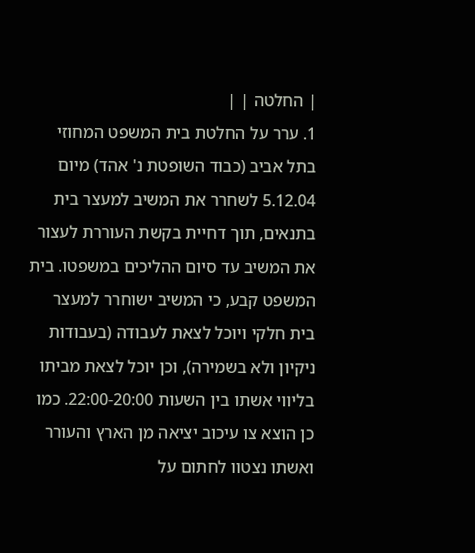| החלטה | |
1. ערר על החלטת בית המשפט המחוזי בתל אביב (כבוד השופטת נ' אהד) מיום 5.12.04 לשחרר את המשיב למעצר בית בתנאים, תוך דחיית בקשת העוררת לעצור את המשיב עד סיום ההליכים במשפטו. בית המשפט קבע, כי המשיב ישוחרר למעצר בית חלקי ויוכל לצאת לעבודה (בעבודות ניקיון ולא בשמירה), וכן יוכל לצאת מביתו בליווי אשתו בין השעות 22:00-20:00. כמו כן הוצא צו עיכוב יציאה מן הארץ והעורר ואשתו נצטוו לחתום על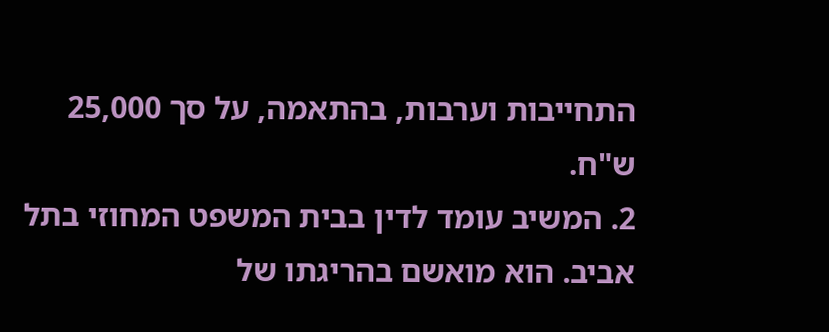התחייבות וערבות, בהתאמה, על סך 25,000 ש"ח.
2. המשיב עומד לדין בבית המשפט המחוזי בתל אביב. הוא מואשם בהריגתו של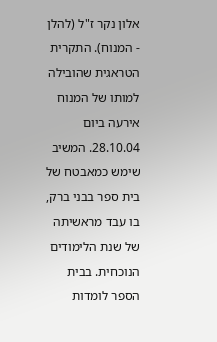אלון נקר ז"ל (להלן - המנוח). התקרית הטראגית שהובילה למותו של המנוח אירעה ביום 28.10.04. המשיב שימש כמאבטח של בית ספר בבני ברק, בו עבד מראשיתה של שנת הלימודים הנוכחית. בבית הספר לומדות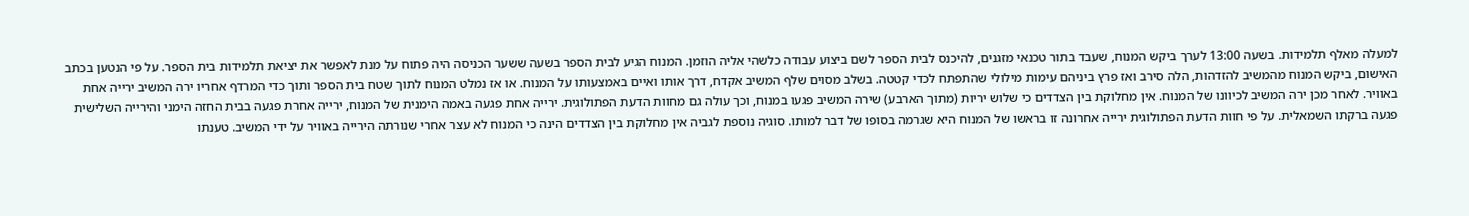למעלה מאלף תלמידות. בשעה 13:00 לערך ביקש המנוח, שעבד בתור טכנאי מזגנים, להיכנס לבית הספר לשם ביצוע עבודה כלשהי אליה הוזמן. המנוח הגיע לבית הספר בשעה ששער הכניסה היה פתוח על מנת לאפשר את יציאת תלמידות בית הספר. על פי הנטען בכתב האישום, ביקש המנוח מהמשיב להזדהות, הלה סירב ואז פרץ ביניהם עימות מילולי שהתפתח לכדי קטטה. בשלב מסוים שלף המשיב אקדח, דרך אותו ואיים באמצעותו על המנוח. או אז נמלט המנוח לתוך שטח בית הספר ותוך כדי המרדף אחריו ירה המשיב ירייה אחת באוויר. לאחר מכן ירה המשיב לכיוונו של המנוח. אין מחלוקת בין הצדדים כי שלוש יריות (מתוך הארבע) שירה המשיב פגעו במנוח, וכך עולה גם מחוות הדעת הפתולוגית. ירייה אחת פגעה באמה הימנית של המנוח, ירייה אחרת פגעה בבית החזה הימני והירייה השלישית פגעה ברקתו השמאלית. על פי חוות הדעת הפתולוגית ירייה אחרונה זו בראשו של המנוח היא שגרמה בסופו של דבר למותו. סוגיה נוספת לגביה אין מחלוקת בין הצדדים הינה כי המנוח לא עצר אחרי שנורתה הירייה באוויר על ידי המשיב. טענתו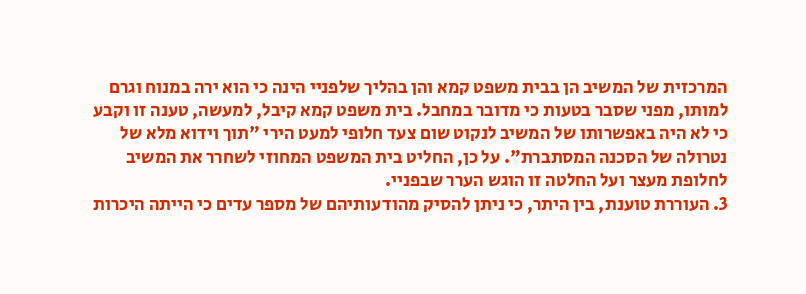המרכזית של המשיב הן בבית משפט קמא והן בהליך שלפניי הינה כי הוא ירה במנוח וגרם למותו, מפני שסבר בטעות כי מדובר במחבל. בית משפט קמא קיבל, למעשה, טענה זו וקבע כי לא היה באפשרותו של המשיב לנקוט שום צעד חלופי למעט הירי "תוך וידוא מלא של נטרולה של הסכנה המסתברת". על כן, החליט בית המשפט המחוזי לשחרר את המשיב לחלופת מעצר ועל החלטה זו הוגש הערר שבפניי.
3. העוררת טוענת, בין היתר, כי ניתן להסיק מהודעותיהם של מספר עדים כי הייתה היכרות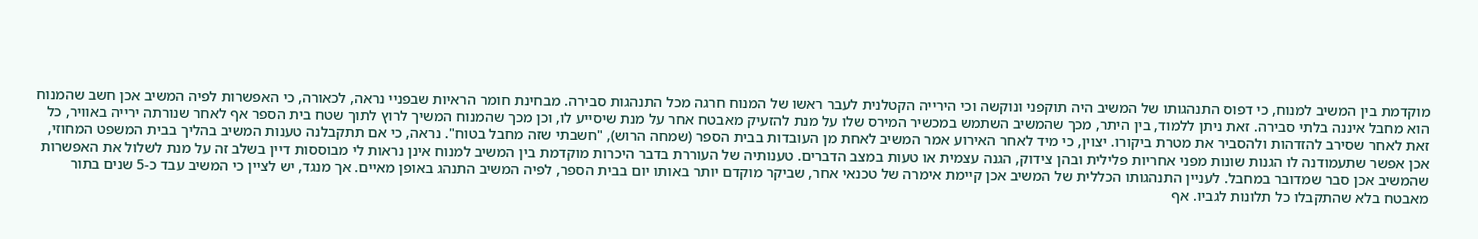מוקדמת בין המשיב למנוח, כי דפוס התנהגותו של המשיב היה תוקפני ונוקשה וכי הירייה הקטלנית לעבר ראשו של המנוח חרגה מכל התנהגות סבירה. מבחינת חומר הראיות שבפניי נראה, לכאורה, כי האפשרות לפיה המשיב אכן חשב שהמנוח הוא מחבל איננה בלתי סבירה. זאת ניתן ללמוד, בין היתר, מכך שהמשיב השתמש במכשיר המירס שלו על מנת להזעיק מאבטח אחר על מנת שיסייע לו, וכן מכך שהמנוח המשיך לרוץ לתוך שטח בית הספר אף לאחר שנורתה ירייה באוויר, כל זאת לאחר שסירב להזדהות ולהסביר את מטרת ביקורו. יצוין, כי מיד לאחר האירוע אמר המשיב לאחת מן העובדות בבית הספר (שמחה הרוש), "חשבתי שזה מחבל בטוח". נראה, כי אם תתקבלנה טענות המשיב בהליך בבית המשפט המחוזי, אכן אפשר שתעמודנה לו הגנות שונות מפני אחריות פלילית ובהן צידוק, הגנה עצמית או טעות במצב הדברים. טענותיה של העוררת בדבר היכרות מוקדמת בין המשיב למנוח אינן נראות לי מבוססות דיין בשלב זה על מנת לשלול את האפשרות שהמשיב אכן סבר שמדובר במחבל. לעניין התנהגותו הכללית של המשיב אכן קיימת אימרה של טכנאי אחר, שביקר מוקדם יותר באותו יום בבית הספר, לפיה המשיב התנהג באופן מאיים. אך מנגד, יש לציין כי המשיב עבד כ-5 שנים בתור מאבטח בלא שהתקבלו כל תלונות לגביו. אף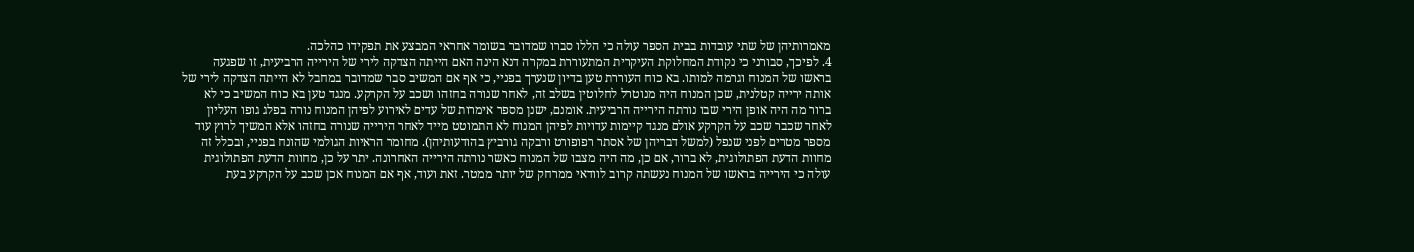מאמרותיהן של שתי עובדות בבית הספר עולה כי הללו סברו שמדובר בשומר אחראי המבצע את תפקידו כהלכה.
4. לפיכך, סבורני כי נקודת המחלוקת העיקרית המתעוררת במקרה דנא הינה האם הייתה הצדקה לירי של הירייה הרביעית, זו שפגעה בראשו של המנוח וגרמה למותו. בא כוח העוררת טען בדיון שנערך בפניי, כי אף אם המשיב סבר שמדובר במחבל לא הייתה הצדקה לירי של אותה ירייה קטלנית, שכן המנוח היה מנוטרל לחלוטין בשלב זה, לאחר שנורה בחזהו ושכב על הקרקע. מנגד טען בא כוח המשיב כי לא ברור מה היה אופן הירי שבו נורתה הירייה הרביעית. אומנם, ישנן מספר אימרות של עדים לאירוע לפיהן המנוח נורה בפלג גופו העליון לאחר שכבר שכב על הקרקע אולם מנגד קיימות עדויות לפיהן המנוח לא התמוטט מייד לאחר הירייה שנורה בחזהו אלא המשיך לרוץ עוד מספר מטרים לפני שנפל (למשל דבריהן של אסתר רפופורט ורבקה גורביץ בהודעותיהן). מחומר הראיות הגולמי שהונח בפניי, ובכלל זה מחוות הדעת הפתולוגית, לא ברור, אם כן, מה היה מצבו של המנוח כאשר נורתה הירייה האחרונה. יתר על כן, מחוות הדעת הפתולוגית עולה כי הירייה בראשו של המנוח נעשתה קרוב לוודאי ממרחק של יותר ממטר. זאת ועוד, אף אם המנוח אכן שכב על הקרקע בעת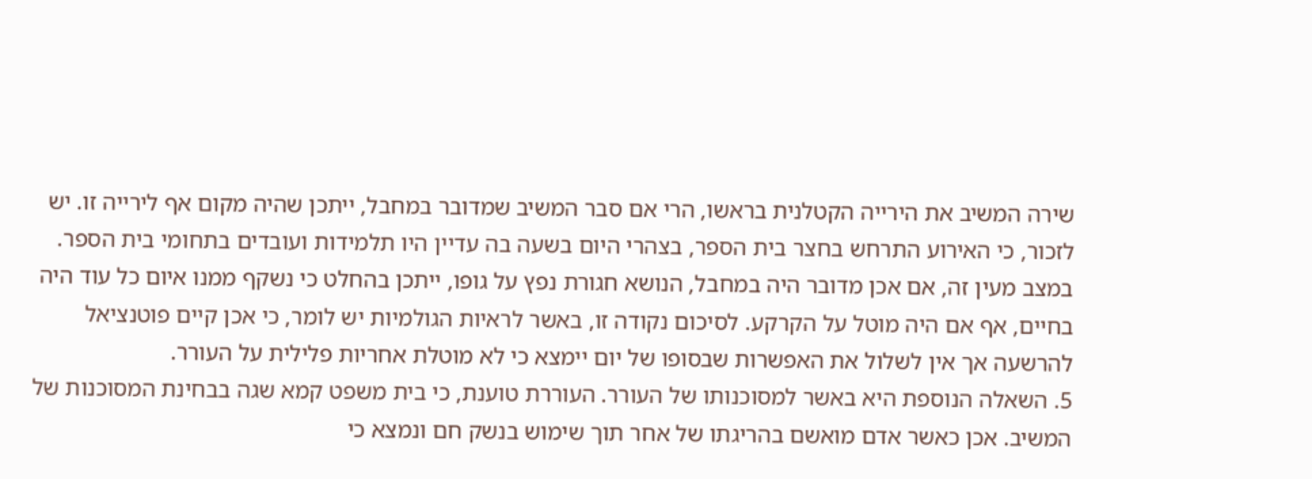שירה המשיב את הירייה הקטלנית בראשו, הרי אם סבר המשיב שמדובר במחבל, ייתכן שהיה מקום אף לירייה זו. יש לזכור, כי האירוע התרחש בחצר בית הספר, בצהרי היום בשעה בה עדיין היו תלמידות ועובדים בתחומי בית הספר. במצב מעין זה, אם אכן מדובר היה במחבל, הנושא חגורת נפץ על גופו, ייתכן בהחלט כי נשקף ממנו איום כל עוד היה בחיים, אף אם היה מוטל על הקרקע. לסיכום נקודה זו, באשר לראיות הגולמיות יש לומר, כי אכן קיים פוטנציאל להרשעה אך אין לשלול את האפשרות שבסופו של יום יימצא כי לא מוטלת אחריות פלילית על העורר.
5. השאלה הנוספת היא באשר למסוכנותו של העורר. העוררת טוענת, כי בית משפט קמא שגה בבחינת המסוכנות של המשיב. אכן כאשר אדם מואשם בהריגתו של אחר תוך שימוש בנשק חם ונמצא כי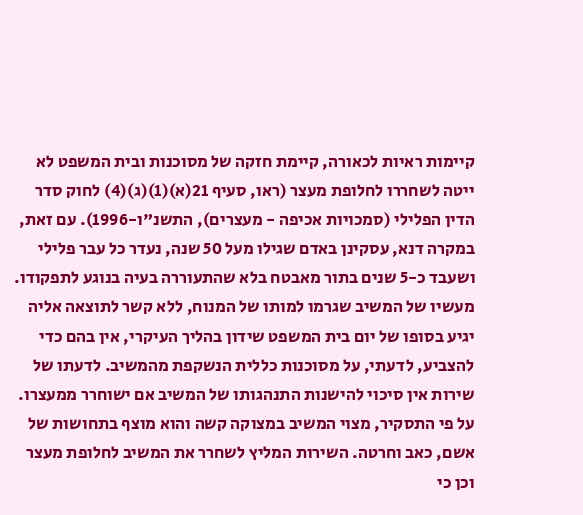קיימות ראיות לכאורה, קיימת חזקה של מסוכנות ובית המשפט לא ייטה לשחררו לחלופת מעצר (ראו, סעיף 21(א)(1)(ג)(4) לחוק סדר הדין הפלילי (סמכויות אכיפה - מעצרים), התשנ"ו-1996). עם זאת, במקרה דנא, עסקינן באדם שגילו מעל 50 שנה, נעדר כל עבר פלילי ושעבד כ-5 שנים בתור מאבטח בלא שהתעוררה בעיה בנוגע לתפקודו. מעשיו של המשיב שגרמו למותו של המנוח, ללא קשר לתוצאה אליה יגיע בסופו של יום בית המשפט שידון בהליך העיקרי, אין בהם כדי להצביע, לדעתי, על מסוכנות כללית הנשקפת מהמשיב. לדעתו של שירות אין סיכוי להישנות התנהגותו של המשיב אם ישוחרר ממעצרו. על פי התסקיר, מצוי המשיב במצוקה קשה והוא מוצף בתחושות של אשם, כאב וחרטה. השירות המליץ לשחרר את המשיב לחלופת מעצר וכן כי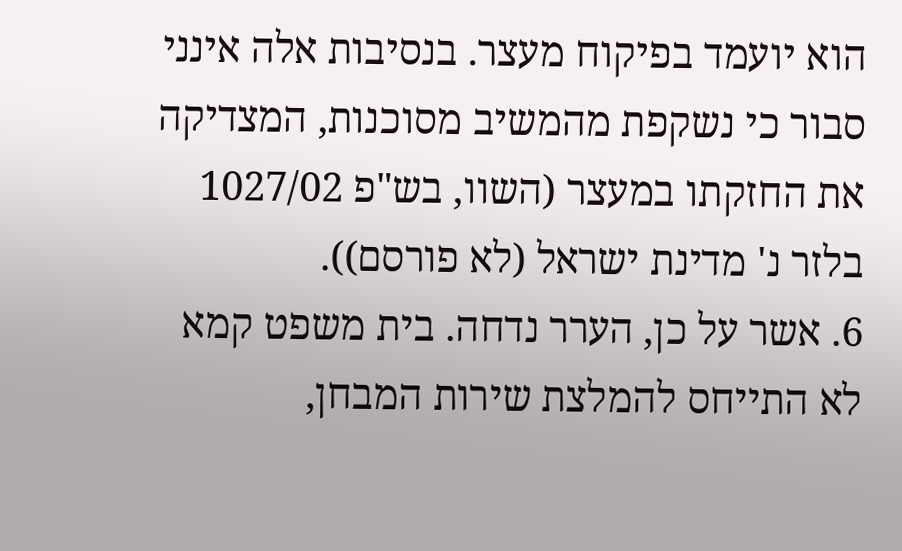הוא יועמד בפיקוח מעצר. בנסיבות אלה אינני סבור כי נשקפת מהמשיב מסוכנות, המצדיקה את החזקתו במעצר (השוו, בש"פ 1027/02 בלזר נ' מדינת ישראל (לא פורסם)).
6. אשר על כן, הערר נדחה. בית משפט קמא לא התייחס להמלצת שירות המבחן,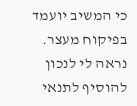כי המשיב יועמד בפיקוח מעצר. נראה לי לנכון להוסיף לתנאי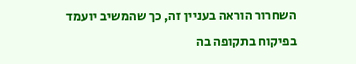השחרור הוראה בעניין זה, כך שהמשיב יועמד בפיקוח בתקופה בה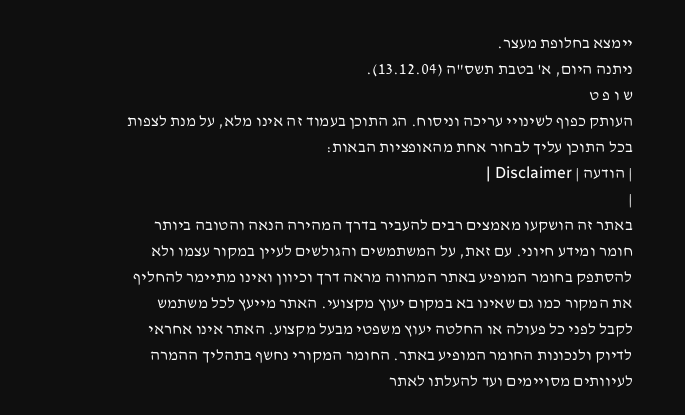יימצא בחלופת מעצר.
ניתנה היום, א' בטבת תשס"ה (13.12.04).
ש ו פ ט
העותק כפוף לשינויי עריכה וניסוח. הג התוכן בעמוד זה אינו מלא, על מנת לצפות בכל התוכן עליך לבחור אחת מהאופציות הבאות:
| הודעה | Disclaimer |
|
באתר זה הושקעו מאמצים רבים להעביר בדרך המהירה הנאה והטובה ביותר חומר ומידע חיוני. עם זאת, על המשתמשים והגולשים לעיין במקור עצמו ולא להסתפק בחומר המופיע באתר המהווה מראה דרך וכיוון ואינו מתיימר להחליף את המקור כמו גם שאינו בא במקום יעוץ מקצועי. האתר מייעץ לכל משתמש לקבל לפני כל פעולה או החלטה יעוץ משפטי מבעל מקצוע. האתר אינו אחראי לדיוק ולנכונות החומר המופיע באתר. החומר המקורי נחשף בתהליך ההמרה לעיוותים מסויימים ועד להעלתו לאתר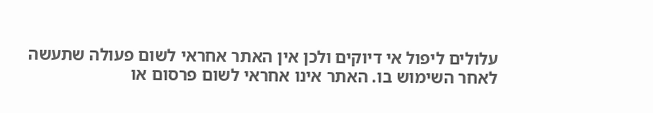עלולים ליפול אי דיוקים ולכן אין האתר אחראי לשום פעולה שתעשה לאחר השימוש בו. האתר אינו אחראי לשום פרסום או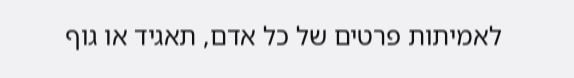לאמיתות פרטים של כל אדם, תאגיד או גוף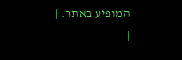המופיע באתר. |
|